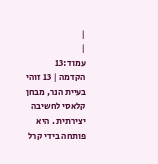|
|
עמוד:13
הקדמה | 13 זוהי בעיית הנר, מבחן קלאסי לחשיבה יצירתית . היא פותחה בידי קרל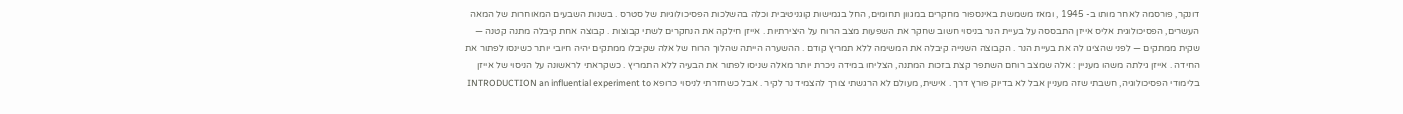דונקר, פורסמה לאחר מותו ב- 1945 , ומאז משמשת באינספור מחקרים במגוון תחומים, החל בגמישות קוגניטיבית וכלה בהשלכות הפסיכולוגיות של סטרס . בשנות השבעים המאוחרות של המאה העשרים, הפסיכולוגית אליס אייזן התבססה על בעיית הנר בניסוי חשוב שחקר את השפעות מצב הרוח על היצירתיות . אייזן חילקה את הנחקרים לשתי קבוצות . קבוצה אחת קיבלה מתנה קטנה — שקית ממתקים — לפני שהציגו לה את בעיית הנר . הקבוצה השנייה קיבלה את המשימה ללא תמריץ קודם . ההשערה הייתה שהלוך הרוח של אלה שקיבלו ממתקים יהיה חיובי יותר כשינסו לפתור את החידה . אייזן גילתה משהו מעניין : אלה שמצב רוחם השתפר קצת בזכות המתנה, הצליחו במידה ניכרת יותר מאלה שניסו לפתור את הבעיה ללא התמריץ . כשקראתי לראשונה על הניסוי של אייזן בלימודי הפסיכולוגיה, חשבתי שזה מעניין אבל לא בדיוק פורץ דרך . אישית, מעולם לא הרגשתי צורך להצמיד נר לקיר . אבל כשחזרתי לניסוי כרופא INTRODUCTION an influential experiment to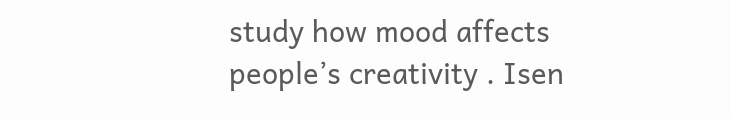study how mood affects people’s creativity . Isen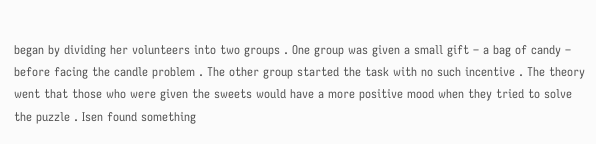began by dividing her volunteers into two groups . One group was given a small gift – a bag of candy – before facing the candle problem . The other group started the task with no such incentive . The theory went that those who were given the sweets would have a more positive mood when they tried to solve the puzzle . Isen found something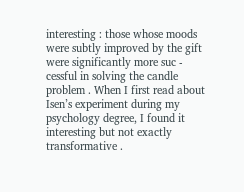interesting : those whose moods were subtly improved by the gift were significantly more suc - cessful in solving the candle problem . When I first read about Isen’s experiment during my psychology degree, I found it interesting but not exactly transformative .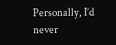Personally, I’d never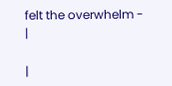felt the overwhelm -
|

|